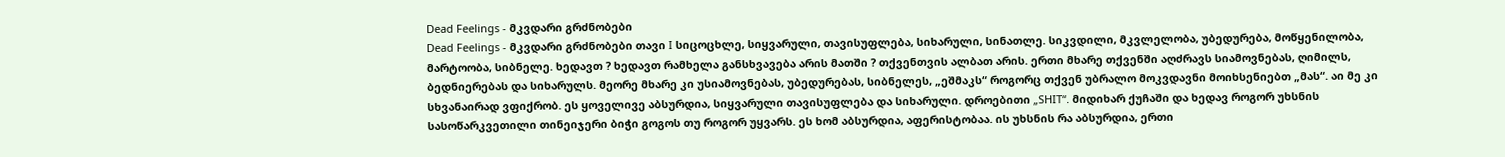Dead Feelings - მკვდარი გრძნობები
Dead Feelings - მკვდარი გრძნობები თავი I სიცოცხლე, სიყვარული, თავისუფლება, სიხარული, სინათლე. სიკვდილი, მკვლელობა, უბედურება, მოწყენილობა, მარტოობა, სიბნელე. ხედავთ ? ხედავთ რამხელა განსხვავება არის მათში ? თქვენთვის ალბათ არის. ერთი მხარე თქვენში აღძრავს სიამოვნებას, ღიმილს, ბედნიერებას და სიხარულს. მეორე მხარე კი უსიამოვნებას, უბედურებას, სიბნელეს, „ეშმაკს“ როგორც თქვენ უბრალო მოკვდავნი მოიხსენიებთ „მას“. აი მე კი სხვანაირად ვფიქრობ. ეს ყოველივე აბსურდია, სიყვარული თავისუფლება და სიხარული. დროებითი „SHIT“. მიდიხარ ქუჩაში და ხედავ როგორ უხსნის სასოწარკვეთილი თინეიჯერი ბიჭი გოგოს თუ როგორ უყვარს. ეს ხომ აბსურდია, აფერისტობაა. ის უხსნის რა აბსურდია, ერთი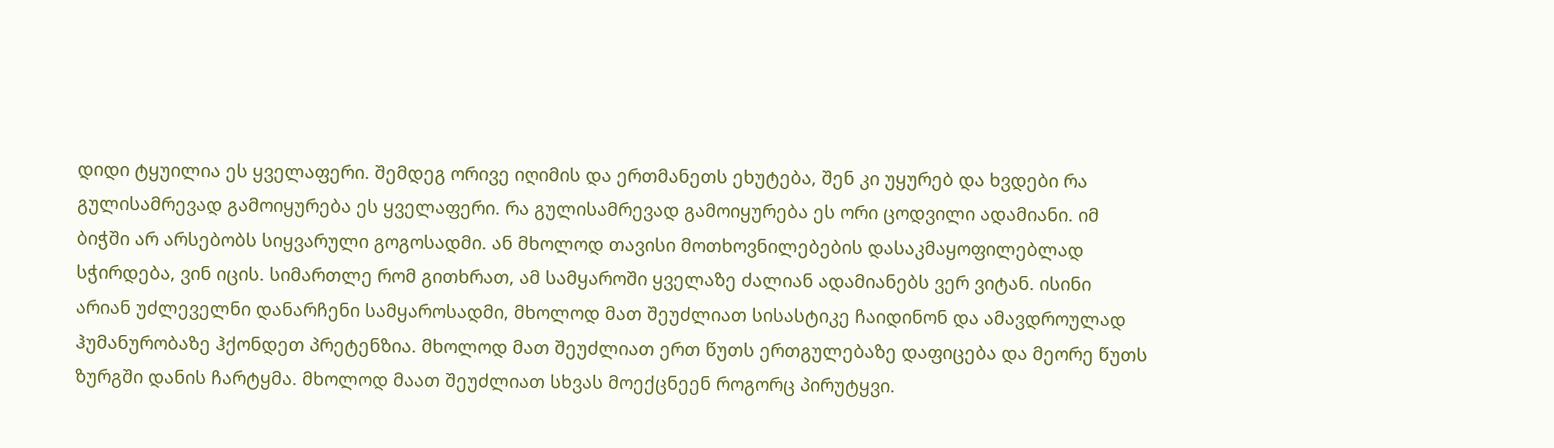დიდი ტყუილია ეს ყველაფერი. შემდეგ ორივე იღიმის და ერთმანეთს ეხუტება, შენ კი უყურებ და ხვდები რა გულისამრევად გამოიყურება ეს ყველაფერი. რა გულისამრევად გამოიყურება ეს ორი ცოდვილი ადამიანი. იმ ბიჭში არ არსებობს სიყვარული გოგოსადმი. ან მხოლოდ თავისი მოთხოვნილებების დასაკმაყოფილებლად სჭირდება, ვინ იცის. სიმართლე რომ გითხრათ, ამ სამყაროში ყველაზე ძალიან ადამიანებს ვერ ვიტან. ისინი არიან უძლეველნი დანარჩენი სამყაროსადმი, მხოლოდ მათ შეუძლიათ სისასტიკე ჩაიდინონ და ამავდროულად ჰუმანურობაზე ჰქონდეთ პრეტენზია. მხოლოდ მათ შეუძლიათ ერთ წუთს ერთგულებაზე დაფიცება და მეორე წუთს ზურგში დანის ჩარტყმა. მხოლოდ მაათ შეუძლიათ სხვას მოექცნეენ როგორც პირუტყვი.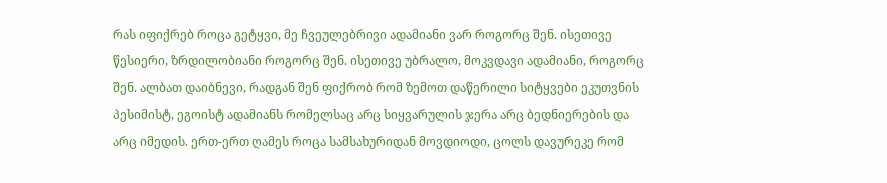რას იფიქრებ როცა გეტყვი, მე ჩვეულებრივი ადამიანი ვარ როგორც შენ. ისეთივე წესიერი, ზრდილობიანი როგორც შენ. ისეთივე უბრალო, მოკვდავი ადამიანი, როგორც შენ. ალბათ დაიბნევი, რადგან შენ ფიქრობ რომ ზემოთ დაწერილი სიტყვები ეკუთვნის პესიმისტ, ეგოისტ ადამიანს რომელსაც არც სიყვარულის ჯერა არც ბედნიერების და არც იმედის. ერთ-ერთ ღამეს როცა სამსახურიდან მოვდიოდი, ცოლს დავურეკე რომ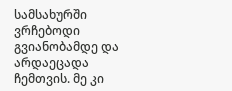სამსახურში ვრჩებოდი გვიანობამდე და არდაეცადა ჩემთვის. მე კი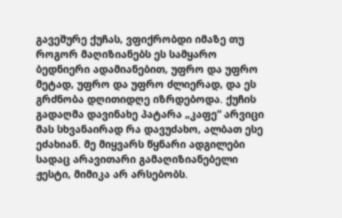გავეშურე ქუჩას, ვფიქრობდი იმაზე თუ როგორ მაღიზიანებს ეს სამყარო ბედნიერი ადამიანებით, უფრო და უფრო მეტად, უფრო და უფრო ძლიერად, და ეს გრძნობა დღითიდღე იზრდებოდა. ქუჩის გადაღმა დავინახე პატარა „კაფე“ არვიცი მას სხვანაირად რა დავუძახო, ალბათ ესე ეძახიან. მე მიყვარს წყნარი ადგილები სადაც არავითარი გამაღიზიანებელი ჟესტი, მიმიკა არ არსებობს.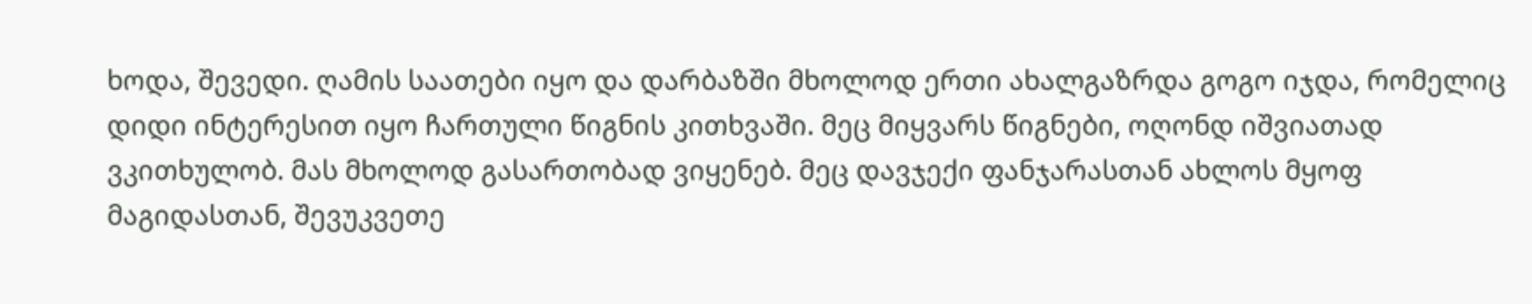ხოდა, შევედი. ღამის საათები იყო და დარბაზში მხოლოდ ერთი ახალგაზრდა გოგო იჯდა, რომელიც დიდი ინტერესით იყო ჩართული წიგნის კითხვაში. მეც მიყვარს წიგნები, ოღონდ იშვიათად ვკითხულობ. მას მხოლოდ გასართობად ვიყენებ. მეც დავჯექი ფანჯარასთან ახლოს მყოფ მაგიდასთან, შევუკვეთე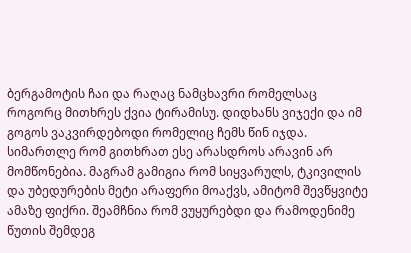ბერგამოტის ჩაი და რაღაც ნამცხავრი რომელსაც როგორც მითხრეს ქვია ტირამისუ. დიდხანს ვიჯექი და იმ გოგოს ვაკვირდებოდი რომელიც ჩემს წინ იჯდა. სიმართლე რომ გითხრათ ესე არასდროს არავინ არ მომწონებია. მაგრამ გამიგია რომ სიყვარულს, ტკივილის და უბედურების მეტი არაფერი მოაქვს, ამიტომ შევწყვიტე ამაზე ფიქრი. შეამჩნია რომ ვუყურებდი და რამოდენიმე წუთის შემდეგ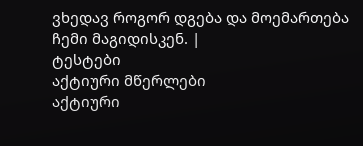ვხედავ როგორ დგება და მოემართება ჩემი მაგიდისკენ. |
ტესტები
აქტიური მწერლები
აქტიური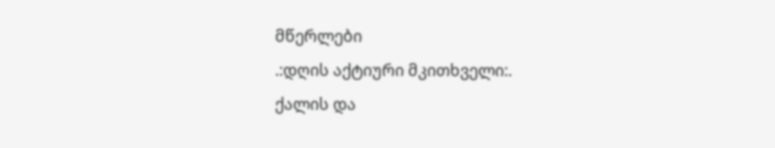მწერლები
.:დღის აქტიური მკითხველი:.
ქალის და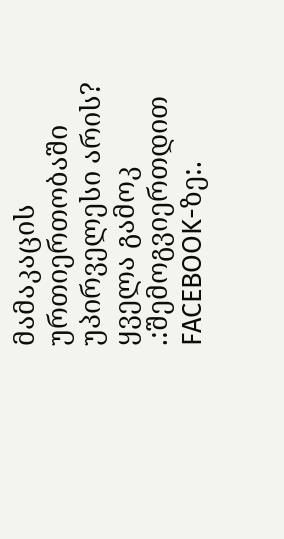მამაკაცის ურთიერთობაში უპირველესი არის?
ყველა გამოკ
.:შემოგვიერთდით FACEBOOK-ზე:.